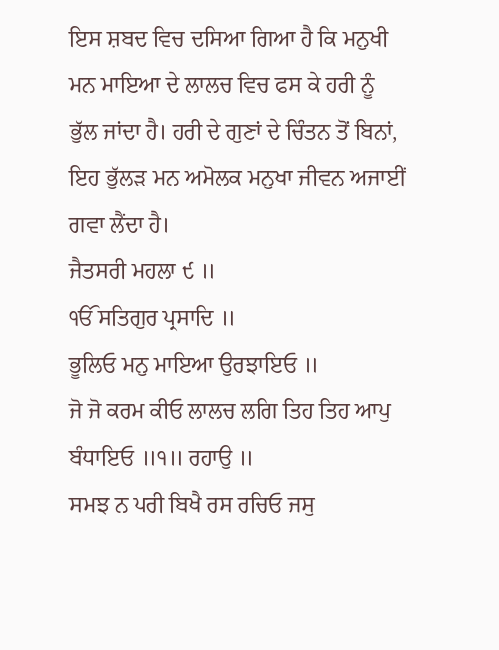ਇਸ ਸ਼ਬਦ ਵਿਚ ਦਸਿਆ ਗਿਆ ਹੈ ਕਿ ਮਨੁਖੀ ਮਨ ਮਾਇਆ ਦੇ ਲਾਲਚ ਵਿਚ ਫਸ ਕੇ ਹਰੀ ਨੂੰ ਭੁੱਲ ਜਾਂਦਾ ਹੈ। ਹਰੀ ਦੇ ਗੁਣਾਂ ਦੇ ਚਿੰਤਨ ਤੋਂ ਬਿਨਾਂ, ਇਹ ਭੁੱਲੜ ਮਨ ਅਮੋਲਕ ਮਨੁਖਾ ਜੀਵਨ ਅਜਾਈਂ ਗਵਾ ਲੈਂਦਾ ਹੈ।
ਜੈਤਸਰੀ ਮਹਲਾ ੯ ॥
ੴ ਸਤਿਗੁਰ ਪ੍ਰਸਾਦਿ ॥
ਭੂਲਿਓ ਮਨੁ ਮਾਇਆ ਉਰਝਾਇਓ ॥
ਜੋ ਜੋ ਕਰਮ ਕੀਓ ਲਾਲਚ ਲਗਿ ਤਿਹ ਤਿਹ ਆਪੁ ਬੰਧਾਇਓ ॥੧॥ ਰਹਾਉ ॥
ਸਮਝ ਨ ਪਰੀ ਬਿਖੈ ਰਸ ਰਚਿਓ ਜਸੁ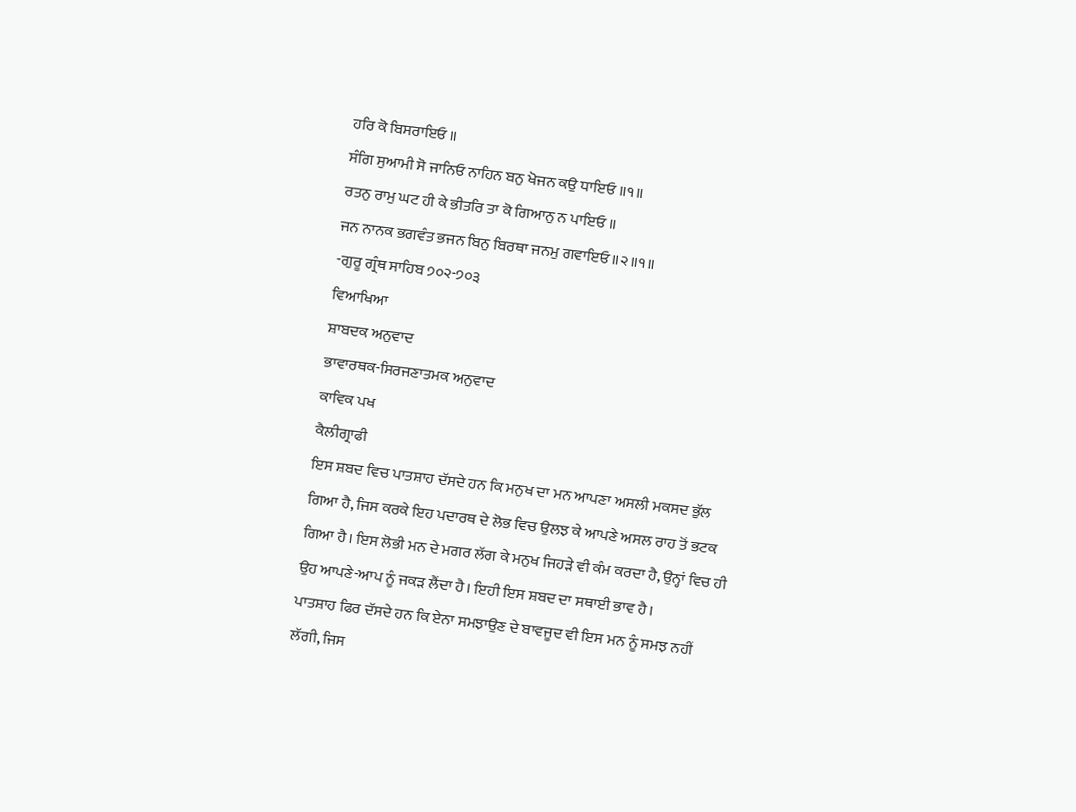ਹਰਿ ਕੋ ਬਿਸਰਾਇਓ ॥
ਸੰਗਿ ਸੁਆਮੀ ਸੋ ਜਾਨਿਓ ਨਾਹਿਨ ਬਨੁ ਖੋਜਨ ਕਉ ਧਾਇਓ ॥੧॥
ਰਤਨੁ ਰਾਮੁ ਘਟ ਹੀ ਕੇ ਭੀਤਰਿ ਤਾ ਕੋ ਗਿਆਨੁ ਨ ਪਾਇਓ ॥
ਜਨ ਨਾਨਕ ਭਗਵੰਤ ਭਜਨ ਬਿਨੁ ਬਿਰਥਾ ਜਨਮੁ ਗਵਾਇਓ ॥੨॥੧॥
-ਗੁਰੂ ਗ੍ਰੰਥ ਸਾਹਿਬ ੭੦੨-੭੦੩
ਵਿਆਖਿਆ
ਸ਼ਾਬਦਕ ਅਨੁਵਾਦ
ਭਾਵਾਰਥਕ-ਸਿਰਜਣਾਤਮਕ ਅਨੁਵਾਦ
ਕਾਵਿਕ ਪਖ
ਕੈਲੀਗ੍ਰਾਫੀ
ਇਸ ਸ਼ਬਦ ਵਿਚ ਪਾਤਸ਼ਾਹ ਦੱਸਦੇ ਹਨ ਕਿ ਮਨੁਖ ਦਾ ਮਨ ਆਪਣਾ ਅਸਲੀ ਮਕਸਦ ਭੁੱਲ ਗਿਆ ਹੈ, ਜਿਸ ਕਰਕੇ ਇਹ ਪਦਾਰਥ ਦੇ ਲੋਭ ਵਿਚ ਉਲਝ ਕੇ ਆਪਣੇ ਅਸਲ ਰਾਹ ਤੋਂ ਭਟਕ ਗਿਆ ਹੈ। ਇਸ ਲੋਭੀ ਮਨ ਦੇ ਮਗਰ ਲੱਗ ਕੇ ਮਨੁਖ ਜਿਹੜੇ ਵੀ ਕੰਮ ਕਰਦਾ ਹੈ, ਉਨ੍ਹਾਂ ਵਿਚ ਹੀ ਉਹ ਆਪਣੇ-ਆਪ ਨੂੰ ਜਕੜ ਲੈਂਦਾ ਹੈ। ਇਹੀ ਇਸ ਸ਼ਬਦ ਦਾ ਸਥਾਈ ਭਾਵ ਹੈ।
ਪਾਤਸ਼ਾਹ ਫਿਰ ਦੱਸਦੇ ਹਨ ਕਿ ਏਨਾ ਸਮਝਾਉਣ ਦੇ ਬਾਵਜੂਦ ਵੀ ਇਸ ਮਨ ਨੂੰ ਸਮਝ ਨਹੀਂ ਲੱਗੀ, ਜਿਸ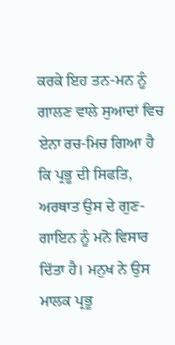ਕਰਕੇ ਇਹ ਤਨ-ਮਨ ਨੂੰ ਗਾਲਣ ਵਾਲੇ ਸੁਆਦਾਂ ਵਿਚ ਏਨਾ ਰਚ-ਮਿਚ ਗਿਆ ਹੈ ਕਿ ਪ੍ਰਭੂ ਦੀ ਸਿਫਤਿ, ਅਰਥਾਤ ਉਸ ਦੇ ਗੁਣ-ਗਾਇਨ ਨੂੰ ਮਨੋ ਵਿਸਾਰ ਦਿੱਤਾ ਹੈ। ਮਨੁਖ ਨੇ ਉਸ ਮਾਲਕ ਪ੍ਰਭੂ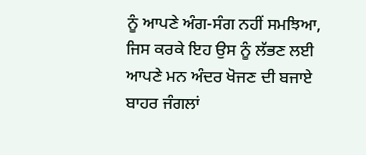ਨੂੰ ਆਪਣੇ ਅੰਗ-ਸੰਗ ਨਹੀਂ ਸਮਝਿਆ, ਜਿਸ ਕਰਕੇ ਇਹ ਉਸ ਨੂੰ ਲੱਭਣ ਲਈ ਆਪਣੇ ਮਨ ਅੰਦਰ ਖੋਜਣ ਦੀ ਬਜਾਏ ਬਾਹਰ ਜੰਗਲਾਂ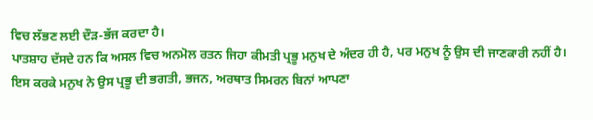ਵਿਚ ਲੱਭਣ ਲਈ ਦੌੜ-ਭੱਜ ਕਰਦਾ ਹੈ।
ਪਾਤਸ਼ਾਹ ਦੱਸਦੇ ਹਨ ਕਿ ਅਸਲ ਵਿਚ ਅਨਮੋਲ ਰਤਨ ਜਿਹਾ ਕੀਮਤੀ ਪ੍ਰਭੂ ਮਨੁਖ ਦੇ ਅੰਦਰ ਹੀ ਹੈ, ਪਰ ਮਨੁਖ ਨੂੰ ਉਸ ਦੀ ਜਾਣਕਾਰੀ ਨਹੀਂ ਹੈ। ਇਸ ਕਰਕੇ ਮਨੁਖ ਨੇ ਉਸ ਪ੍ਰਭੂ ਦੀ ਭਗਤੀ, ਭਜਨ, ਅਰਥਾਤ ਸਿਮਰਨ ਬਿਨਾਂ ਆਪਣਾ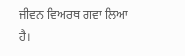ਜੀਵਨ ਵਿਅਰਥ ਗਵਾ ਲਿਆ ਹੈ।